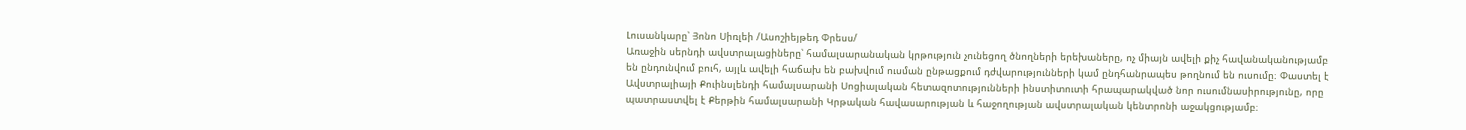Լուսանկարը՝ Յոնո Սիռլեի /Ասոշիեյթեդ Փրեսս/
Առաջին սերնդի ավստրալացիները՝ համալսարանական կրթություն չունեցող ծնողների երեխաները, ոչ միայն ավելի քիչ հավանականությամբ են ընդունվում բուհ, այլև ավելի հաճախ են բախվում ուսման ընթացքում դժվարությունների կամ ընդհանրապես թողնում են ուսումը։ Փաստել է Ավստրալիայի Քուինսլենդի համալսարանի Սոցիալական հետազոտությունների ինստիտուտի հրապարակված նոր ուսումնասիրությունը, որը պատրաստվել է Քերթին համալսարանի Կրթական հավասարության և հաջողության ավստրալական կենտրոնի աջակցությամբ։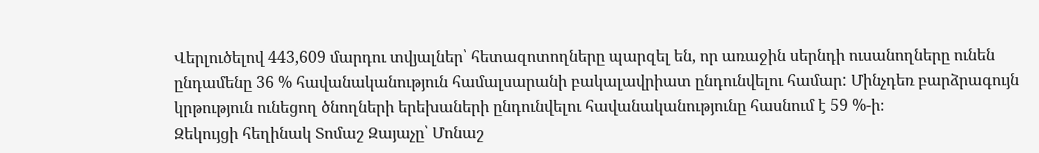Վերլուծելով 443,609 մարդու տվյալներ՝ հետազոտողները պարզել են, որ առաջին սերնդի ուսանողները ունեն ընդամենը 36 % հավանականություն համալսարանի բակալավրիատ ընդունվելու համար: Մինչդեռ բարձրագույն կրթություն ունեցող ծնողների երեխաների ընդունվելու հավանականությունը հասնում է 59 %-ի։
Զեկույցի հեղինակ Տոմաշ Զայաչը՝ Մոնաշ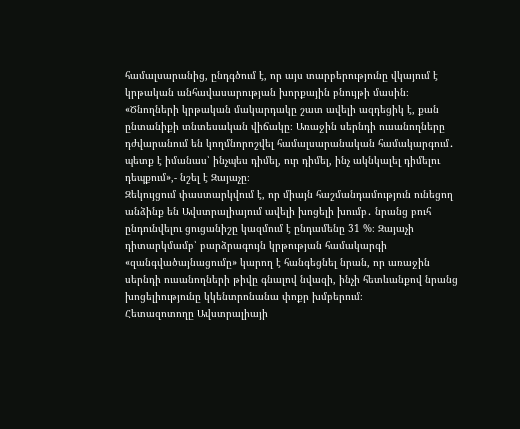համալսարանից, ընդգծում է, որ այս տարբերությունը վկայում է կրթական անհավասարության խորքային բնույթի մասին։
«Ծնողների կրթական մակարդակը շատ ավելի ազդեցիկ է, քան ընտանիքի տնտեսական վիճակը։ Առաջին սերնդի ուսանողները դժվարանում են կողմնորոշվել համալսարանական համակարգում․ պետք է իմանաս՝ ինչպես դիմել, ուր դիմել, ինչ ակնկալել դիմելու դեպքում»,- նշել է Զայաչը։
Զեկույցում փաստարկվում է, որ միայն հաշմանդամություն ունեցող անձինք են Ավստրալիայում ավելի խոցելի խումբ․ նրանց բուհ ընդունվելու ցուցանիշը կազմում է ընդամենը 31 %։ Զայաչի դիտարկմամբ՝ բարձրագույն կրթության համակարգի «զանգվածայնացումը» կարող է հանգեցնել նրան, որ առաջին սերնդի ուսանողների թիվը գնալով նվազի, ինչի հետևանքով նրանց խոցելիությունը կկենտրոնանա փոքր խմբերում։
Հետազոտողը Ավստրալիայի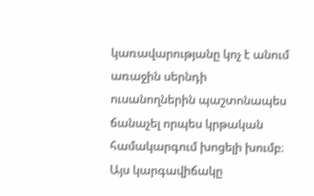կառավարությանը կոչ է անում առաջին սերնդի ուսանողներին պաշտոնապես ճանաչել որպես կրթական համակարգում խոցելի խումբ։ Այս կարգավիճակը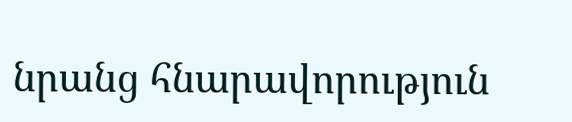նրանց հնարավորություն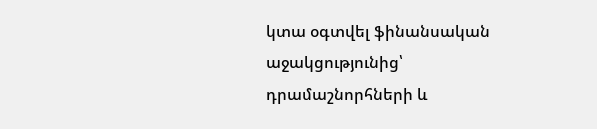կտա օգտվել ֆինանսական աջակցությունից՝ դրամաշնորհների և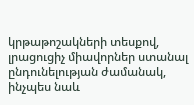կրթաթոշակների տեսքով, լրացուցիչ միավորներ ստանալ ընդունելության ժամանակ, ինչպես նաև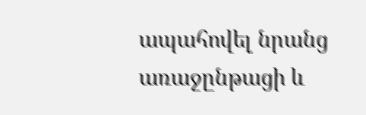ապահովել նրանց առաջընթացի և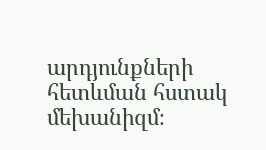արդյունքների հետևման հստակ մեխանիզմ։